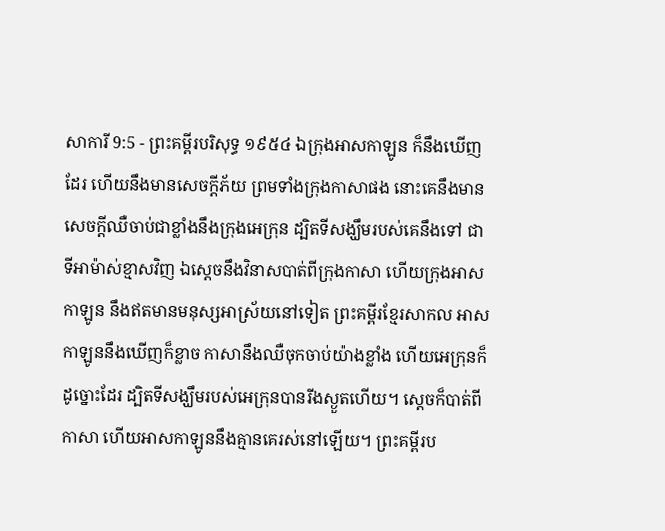សាការី 9:5 - ព្រះគម្ពីរបរិសុទ្ធ ១៩៥៤ ឯក្រុងអាសកាឡូន ក៏នឹងឃើញដែរ ហើយនឹងមានសេចក្ដីភ័យ ព្រមទាំងក្រុងកាសាផង នោះគេនឹងមានសេចក្ដីឈឺចាប់ជាខ្លាំងនឹងក្រុងអេក្រុន ដ្បិតទីសង្ឃឹមរបស់គេនឹងទៅ ជាទីអាម៉ាស់ខ្មាសវិញ ឯស្តេចនឹងវិនាសបាត់ពីក្រុងកាសា ហើយក្រុងអាសកាឡូន នឹងឥតមានមនុស្សអាស្រ័យនៅទៀត ព្រះគម្ពីរខ្មែរសាកល អាសកាឡូននឹងឃើញក៏ខ្លាច កាសានឹងឈឺចុកចាប់យ៉ាងខ្លាំង ហើយអេក្រុនក៏ដូច្នោះដែរ ដ្បិតទីសង្ឃឹមរបស់អេក្រុនបានរីងស្ងួតហើយ។ ស្ដេចក៏បាត់ពីកាសា ហើយអាសកាឡូននឹងគ្មានគេរស់នៅឡើយ។ ព្រះគម្ពីរប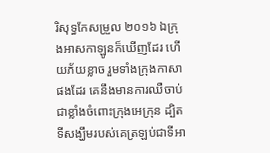រិសុទ្ធកែសម្រួល ២០១៦ ឯក្រុងអាសកាឡូនក៏ឃើញដែរ ហើយភ័យខ្លាច រួមទាំងក្រុងកាសាផងដែរ គេនឹងមានការឈឺចាប់ជាខ្លាំងចំពោះក្រុងអេក្រុន ដ្បិតទីសង្ឃឹមរបស់គេត្រឡប់ជាទីអា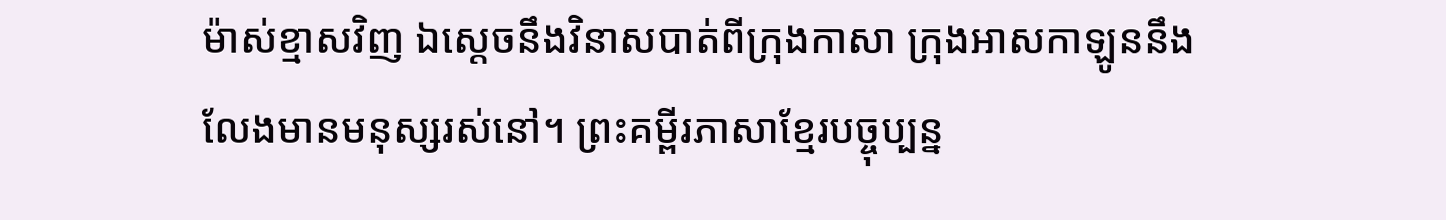ម៉ាស់ខ្មាសវិញ ឯស្តេចនឹងវិនាសបាត់ពីក្រុងកាសា ក្រុងអាសកាឡូននឹងលែងមានមនុស្សរស់នៅ។ ព្រះគម្ពីរភាសាខ្មែរបច្ចុប្បន្ន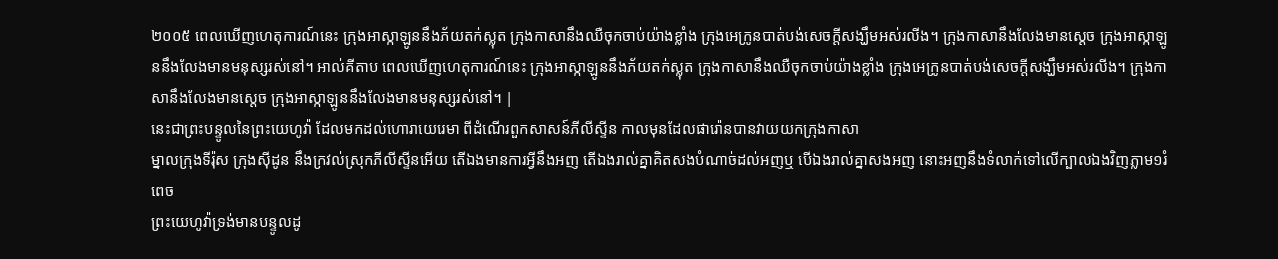២០០៥ ពេលឃើញហេតុការណ៍នេះ ក្រុងអាស្កាឡូននឹងភ័យតក់ស្លុត ក្រុងកាសានឹងឈឺចុកចាប់យ៉ាងខ្លាំង ក្រុងអេក្រូនបាត់បង់សេចក្ដីសង្ឃឹមអស់រលីង។ ក្រុងកាសានឹងលែងមានស្ដេច ក្រុងអាស្កាឡូននឹងលែងមានមនុស្សរស់នៅ។ អាល់គីតាប ពេលឃើញហេតុការណ៍នេះ ក្រុងអាស្កាឡូននឹងភ័យតក់ស្លុត ក្រុងកាសានឹងឈឺចុកចាប់យ៉ាងខ្លាំង ក្រុងអេក្រូនបាត់បង់សេចក្ដីសង្ឃឹមអស់រលីង។ ក្រុងកាសានឹងលែងមានស្ដេច ក្រុងអាស្កាឡូននឹងលែងមានមនុស្សរស់នៅ។ |
នេះជាព្រះបន្ទូលនៃព្រះយេហូវ៉ា ដែលមកដល់ហោរាយេរេមា ពីដំណើរពួកសាសន៍ភីលីស្ទីន កាលមុនដែលផារ៉ោនបានវាយយកក្រុងកាសា
ម្នាលក្រុងទីរ៉ុស ក្រុងស៊ីដូន នឹងក្រវល់ស្រុកភីលីស្ទីនអើយ តើឯងមានការអ្វីនឹងអញ តើឯងរាល់គ្នាគិតសងបំណាច់ដល់អញឬ បើឯងរាល់គ្នាសងអញ នោះអញនឹងទំលាក់ទៅលើក្បាលឯងវិញភ្លាម១រំពេច
ព្រះយេហូវ៉ាទ្រង់មានបន្ទូលដូ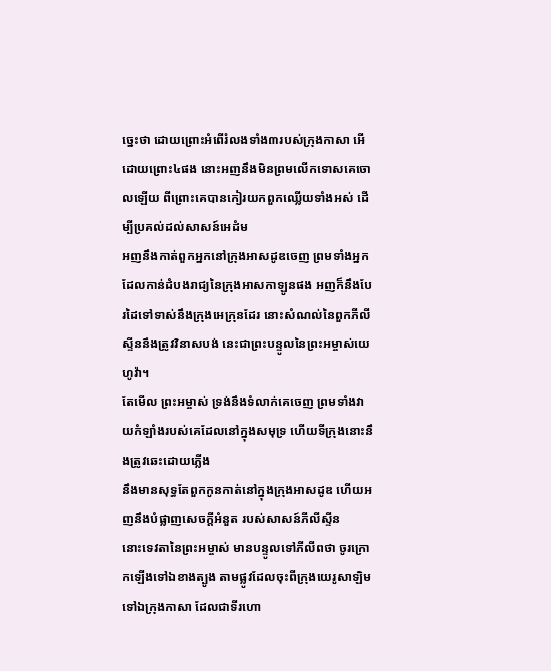ច្នេះថា ដោយព្រោះអំពើរំលងទាំង៣របស់ក្រុងកាសា អើ ដោយព្រោះ៤ផង នោះអញនឹងមិនព្រមលើកទោសគេចោលឡើយ ពីព្រោះគេបានកៀរយកពួកឈ្លើយទាំងអស់ ដើម្បីប្រគល់ដល់សាសន៍អេដំម
អញនឹងកាត់ពួកអ្នកនៅក្រុងអាសដូឌចេញ ព្រមទាំងអ្នកដែលកាន់ដំបងរាជ្យនៃក្រុងអាសកាឡូនផង អញក៏នឹងបែរដៃទៅទាស់នឹងក្រុងអេក្រុនដែរ នោះសំណល់នៃពួកភីលីស្ទីននឹងត្រូវវិនាសបង់ នេះជាព្រះបន្ទូលនៃព្រះអម្ចាស់យេហូវ៉ា។
តែមើល ព្រះអម្ចាស់ ទ្រង់នឹងទំលាក់គេចេញ ព្រមទាំងវាយកំឡាំងរបស់គេដែលនៅក្នុងសមុទ្រ ហើយទីក្រុងនោះនឹងត្រូវឆេះដោយភ្លើង
នឹងមានសុទ្ធតែពួកកូនកាត់នៅក្នុងក្រុងអាសដូឌ ហើយអញនឹងបំផ្លាញសេចក្ដីអំនួត របស់សាសន៍ភីលីស្ទីន
នោះទេវតានៃព្រះអម្ចាស់ មានបន្ទូលទៅភីលីពថា ចូរក្រោកឡើងទៅឯខាងត្បូង តាមផ្លូវដែលចុះពីក្រុងយេរូសាឡិម ទៅឯក្រុងកាសា ដែលជាទីរហោ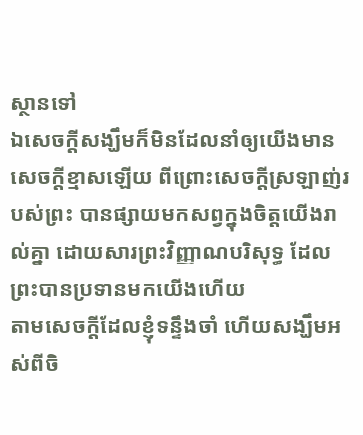ស្ថានទៅ
ឯសេចក្ដីសង្ឃឹមក៏មិនដែលនាំឲ្យយើងមានសេចក្ដីខ្មាសឡើយ ពីព្រោះសេចក្ដីស្រឡាញ់របស់ព្រះ បានផ្សាយមកសព្វក្នុងចិត្តយើងរាល់គ្នា ដោយសារព្រះវិញ្ញាណបរិសុទ្ធ ដែលព្រះបានប្រទានមកយើងហើយ
តាមសេចក្ដីដែលខ្ញុំទន្ទឹងចាំ ហើយសង្ឃឹមអស់ពីចិ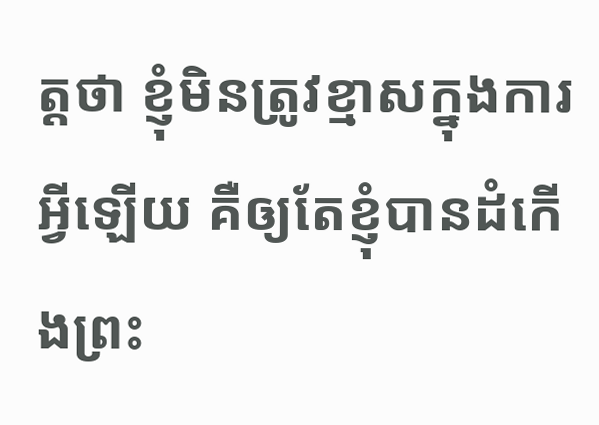ត្តថា ខ្ញុំមិនត្រូវខ្មាសក្នុងការអ្វីឡើយ គឺឲ្យតែខ្ញុំបានដំកើងព្រះ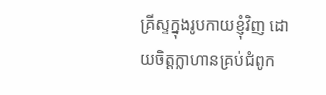គ្រីស្ទក្នុងរូបកាយខ្ញុំវិញ ដោយចិត្តក្លាហានគ្រប់ជំពូក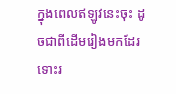ក្នុងពេលឥឡូវនេះចុះ ដូចជាពីដើមរៀងមកដែរ ទោះរ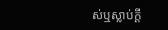ស់ឬស្លាប់ក្តី